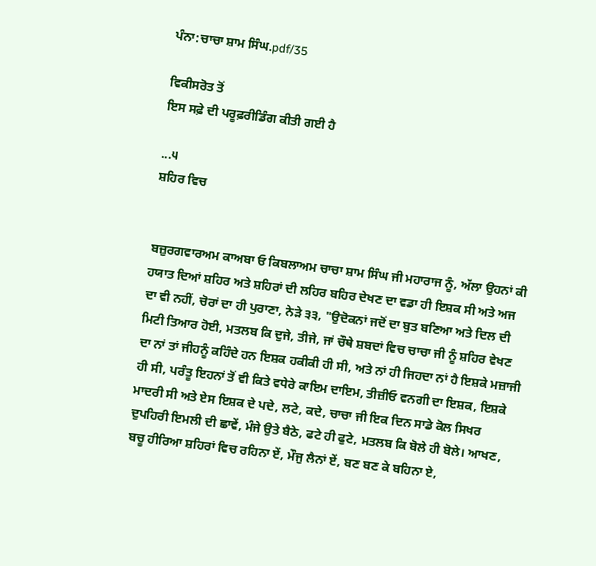ਪੰਨਾ:ਚਾਚਾ ਸ਼ਾਮ ਸਿੰਘ.pdf/35

ਵਿਕੀਸਰੋਤ ਤੋਂ
ਇਸ ਸਫ਼ੇ ਦੀ ਪਰੂਫ਼ਰੀਡਿੰਗ ਕੀਤੀ ਗਈ ਹੈ

...੫
ਸ਼ਹਿਰ ਵਿਚ


ਬਜ਼ੁਰਗਵਾਰਅਮ ਕਾਅਬਾ ਓ ਕਿਬਲਾਅਮ ਚਾਚਾ ਸ਼ਾਮ ਸਿੰਘ ਜੀ ਮਹਾਰਾਜ ਨੂੰ, ਅੱਲਾ ਉਹਨਾਂ ਕੀ ਹਯਾਤ ਦਿਆਂ ਸ਼ਹਿਰ ਅਤੇ ਸ਼ਹਿਰਾਂ ਦੀ ਲਹਿਰ ਬਹਿਰ ਦੇਖਣ ਦਾ ਵਡਾ ਹੀ ਇਸ਼ਕ ਸੀ ਅਤੇ ਅਜ ਦਾ ਵੀ ਨਹੀਂ, ਚੋਰਾਂ ਦਾ ਹੀ ਪੁਰਾਣਾ, ਨੇੜੇ ੩੩, "ਉਦੋਕਨਾਂ ਜਦੋਂ ਦਾ ਬੁਤ ਬਣਿਆ ਅਤੇ ਦਿਲ ਦੀ ਮਿਟੀ ਤਿਆਰ ਹੋਈ, ਮਤਲਬ ਕਿ ਦੁਜੇ, ਤੀਜੇ, ਜਾਂ ਚੌਥੇ ਸ਼ਬਦਾਂ ਵਿਚ ਚਾਚਾ ਜੀ ਨੂੰ ਸ਼ਹਿਰ ਵੇਖਣ ਦਾ ਨਾਂ ਤਾਂ ਜੀਹਨੂੰ ਕਹਿੰਦੇ ਹਨ ਇਸ਼ਕ ਹਕੀਕੀ ਹੀ ਸੀ, ਅਤੇ ਨਾਂ ਹੀ ਜਿਹਦਾ ਨਾਂ ਹੈ ਇਸ਼ਕੇ ਮਜ਼ਾਜੀ ਹੀ ਸੀ, ਪਰੰਤੂ ਇਹਨਾਂ ਤੋਂ ਵੀ ਕਿਤੇ ਵਧੇਰੇ ਕਾਇਮ ਦਾਇਮ, ਤੀਜ਼ੀਓ ਵਨਗੀ ਦਾ ਇਸ਼ਕ, ਇਸ਼ਕੇ ਮਾਦਰੀ ਸੀ ਅਤੇ ਏਸ ਇਸ਼ਕ ਦੇ ਪਦੇ, ਲਟੇ, ਕਦੇ, ਚਾਚਾ ਜੀ ਇਕ ਦਿਨ ਸਾਡੇ ਕੋਲ ਸਿਖਰ ਦੁਪਹਿਰੀ ਇਮਲੀ ਦੀ ਛਾਵੇਂ, ਮੰਜੇ ਉਤੇ ਬੈਠੇ, ਫਟੇ ਹੀ ਫੁਟੇ, ਮਤਲਬ ਕਿ ਬੋਲੇ ਹੀ ਬੋਲੇ। ਆਖਣ, ਬਚੂ ਹੀਰਿਆ ਸ਼ਹਿਰਾਂ ਵਿਚ ਰਹਿਨਾ ਏਂ, ਮੌਜੁ ਲੈਨਾਂ ਏਂ, ਬਣ ਬਣ ਕੇ ਬਹਿਨਾ ਏ,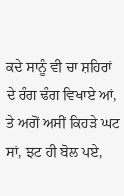ਕਦੇ ਸਾਨੂੰ ਵੀ ਚਾ ਸ਼ਹਿਰਾਂ ਦੇ ਰੰਗ ਢੰਗ ਵਿਖਾਏ ਆਂ, ਤੇ ਅਗੋਂ ਅਸੀਂ ਕਿਹੜੇ ਘਟ ਸਾਂ, ਝਟ ਹੀ ਬੋਲ ਪਏ,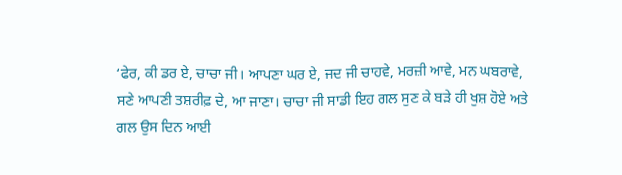‘ਫੇਰ, ਕੀ ਡਰ ਏ, ਚਾਚਾ ਜੀ। ਆਪਣਾ ਘਰ ਏ, ਜਦ ਜੀ ਚਾਹਵੇ, ਮਰਜ਼ੀ ਆਵੇ, ਮਨ ਘਬਰਾਵੇ, ਸਣੇ ਆਪਣੀ ਤਸ਼ਰੀਫ਼ ਦੇ, ਆ ਜਾਣਾ। ਚਾਚਾ ਜੀ ਸਾਡੀ ਇਹ ਗਲ ਸੁਣ ਕੇ ਬੜੇ ਹੀ ਖੁਸ਼ ਹੋਏ ਅਤੇ ਗਲ ਉਸ ਦਿਨ ਆਈ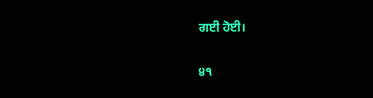ਗਈ ਹੋਈ।

੪੧